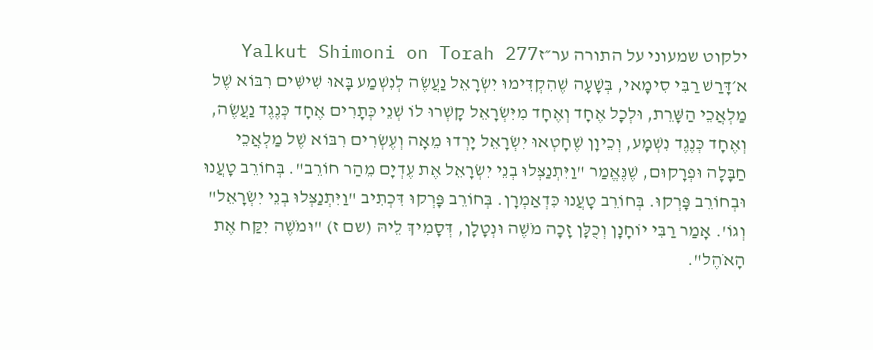ילקוט שמעוני על התורה ער״זYalkut Shimoni on Torah 277
א׳דָּרַשׁ רַבִּי סִימָאי, בְּשָׁעָה שֶׁהִקְדִּימוּ יִשְׂרָאֵל נַעֲשֶׂה לְנִשְׁמַע בָּאוּ שִׁישִּׁים רִבּוֹא שֶׁל מַלְאֲכֵי הַשָּׁרֵת, וּלְכָל אֶחָד וְאֶחָד מִיִּשְׂרָאֵל קָשְׁרוּ לוֹ שְׁנֵי כְּתָרִים אֶחָד כְּנֶגֶד נַעֲשֶׂה, וְאֶחָד כְּנֶגֶד נִשְׁמָע, וְכֵיוָן שֶׁחָטְאוּ יִשְׂרָאֵל יָרְדוּ מֵאָה וְעֶשְׂרִים רִבּוֹא שֶׁל מַלְאֲכֵי חַבָּלָה וּפְרָקוּם, שֶׁנֶּאֱמַר "וַיִּתְנַצְּלוּ בְנֵי יִשְׂרָאֵל אֶת עֶדְיָם מֵהַר חוֹרֵב". בְּחוֹרֵב טָעֲנוּ וּבְחוֹרֵב פָּרְקוּ. בְּחוֹרֵב טָעֲנוּ כִּדְאַמְרָן. בְּחוֹרֵב פָּרְקוּ דִּכְתִיב "וַיִּתְנַצְּלוּ בְנֵי יִשְׂרָאֵל" וְגוֹ'. אָמַר רַבִּי יוֹחָנָן וְכֻלָּן זָכָה מֹשֶׁה וּנְטָלָן, דְּסָמִיךְ לֵיהּ (שם ז) "וּמֹשֶׁה יִקַּח אֶת הָאֹהֶל".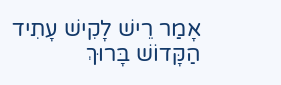אָמַר רֵישׁ לָקִישׁ עָתִיד הַקָּדוֹשׁ בָּרוּךְ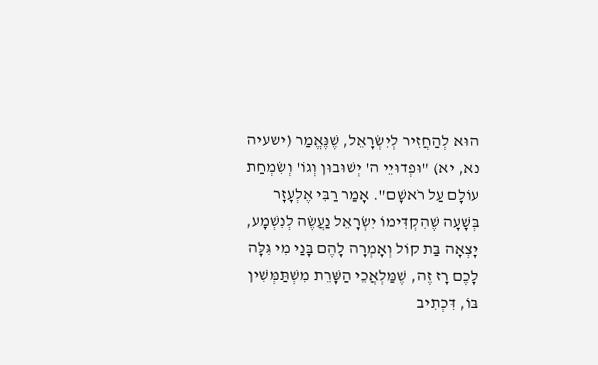הוּא לְהַחֲזִיר לְיִשְׂרָאֵל, שֶׁנֶּאֱמַר (ישעיה נא, יא) "וּפְדוּיֵי ה' יְשׁוּבוּן וְגוֹ' וְשִׂמְחַת עוֹלָם עַל רֹאשָׁם". אָמַר רַבִּי אֶלְעָזָר בְּשָׁעָה שֶׁהִקְדִּימוֹ יִשְׂרָאֵל נַעֲשֶׂה לְנִשְׁמָע, יָצְאָה בַּת קוֹל וְאָמְרָה לָהֶם בָּנַי מִי גִּלָּה לָכֶם רָז זֶה, שֶׁמַּלְאֲכֵי הַשָּׁרֵת מִשְׁתַּמְּשִׁין בּוֹ, דִּכְתִיב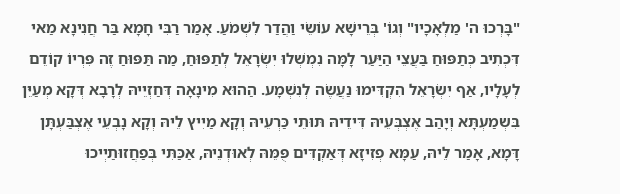"בָּרְכוּ ה' מַלְאָכָיו" וְגוֹ' בְּרֵישָׁא עוֹשֵׂי וַהֲדַר לִשְׁמֹעַ. אָמַר רַבִּי חָמָא בַּר חֲנִינָא מַאי דִּכְתִיב כְּתַפּוּחַ בַּעֲצֵי הַיַּעַר לָמָּה נִמְשְׁלוּ יִשְׂרָאֵל לְתַפּוּחַ, מַה תַּפּוּחַ זֶה פִּרְיוֹ קוֹדֵם לְעָלָיו, אַף יִשְׂרָאֵל הִקְדִּימוּ נַעֲשֶׂה לְנִשְׁמָע. הַהוּא מִינָאָה דְּחַזְיֵיהּ לְרָבָא דְּקָא מְעַיֵּן בִּשְמַעְתָּא וְיָהַב אֶצְבְּעֵיהּ דִּידֵיהּ תּוּתֵי כַּרְעֵיהּ וְקָא מַיִיץ לֵיהּ וְקָא נָבְעֵי אֶצְבַּעְתָּן דָּמָא, אָמַר לֵיהּ, עַמָּא פְזִיזָא דְּאַקְדִּים פֻּמֵּהּ לְאוּדְנֵיהּ, אַכַּתִּי בְּפַחֲזוּתַיְיכוּ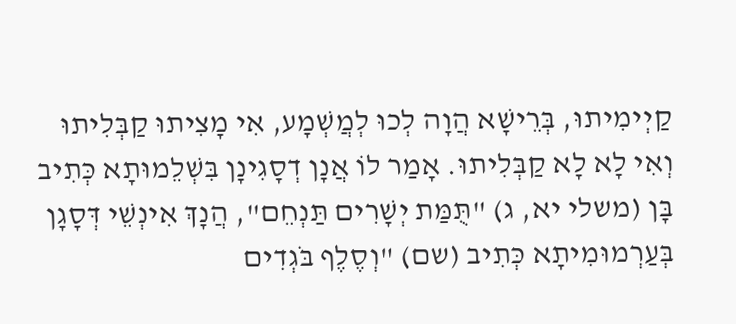קַיְימִיתוּ, בְּרֵישָׁא הֲוָה לְכוּ לְמֲשְׁמָע, אִי מָצִיתוּ קַבְּלִיתוּ וְאִי לָא לָא קַבְּלִיתוּ. אָמַר לוֹ אֲנָן דְסָגִינָן בִּשְׁלֵמוּתָא כְּתִיב בָּן (משלי יא, ג) "תֻּמַּת יְשָׁרִים תַּנְחֵם", הֲנָךְ אִינְשֵׁי דְּסָגָן בְּעַרְמוּמִיתָא כְּתִיב (שם) "וְסֶלֶף בֹּגְדִים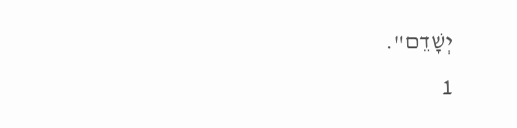יְשָׁדֵם".
1